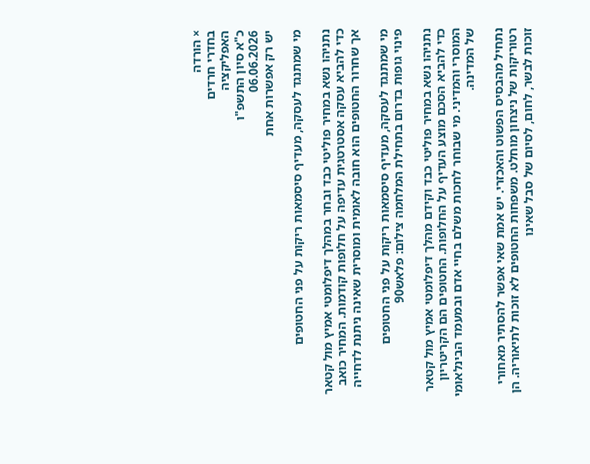× הורדה
בחדרי חרדים
האפליקציה
כ"א סיון התשפ"ו
06.06.2026
יש רק אפשרות אחת

מי שמתנגד לעסקה, מעדיף סיסמאות ריקות על פני החטופים

נתניהו נשא במחיר פוליטי כבד ובחר במהלך דיפלומטי אמיץ מול קטאר כדי להביא עסקה אסטרטגית עדיפה על חלופות קודמות. המחיר כואב אך שחרור החטופים הוא חובה לאומית ומוסרית שאינה ניתנת לדחייה

מי שמתנגד לעסקה, מעדיף סיסמאות ריקות על פני החטופים
פינוי גופות בדרום בתחילת המלחמה צילום: פלאש90

נתניהו נשא במחיר פוליטי כבד וקידם מהלך דיפלומטי אמיץ מול קטאר כדי להביא הסכם מוצע העדיף על החלופות. החטופים הם הקריטריון המוסרי והמדיני. מי שבוחר לחכות משלם בחיי אדם ובמעמד הבינלאומי של המדינה.

נתחיל מהבסיס הפשוט והאכזרי. יש אמת שאי אפשר להסתיר מאחורי רטוריקות של ניצחון מוחלט. משפחות החטופים לא זוכות לתיאוריה. הן זוכות לבשר, לחום, לסיום של סבל שאינו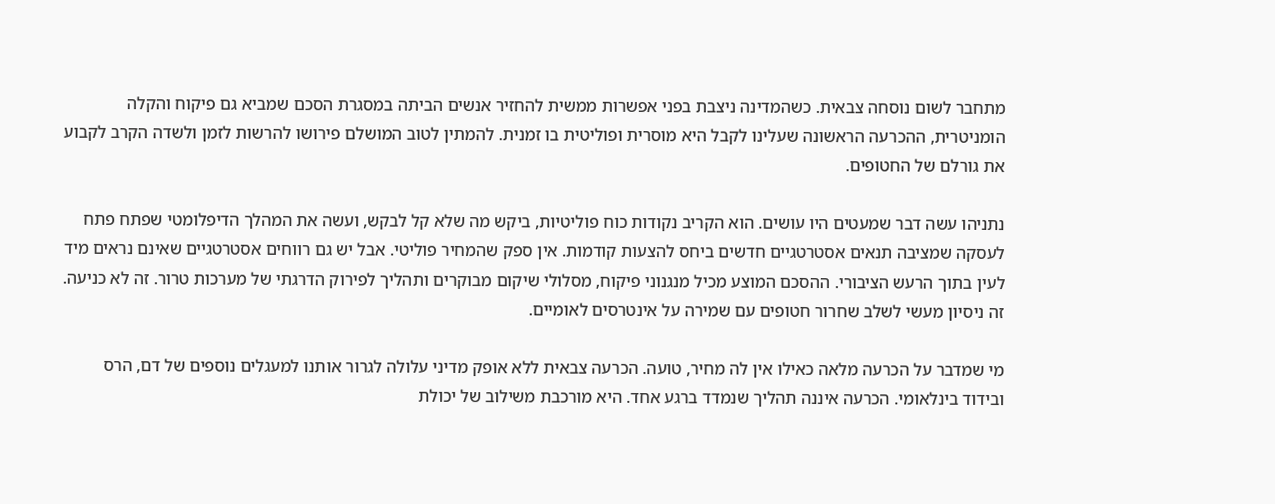מתחבר לשום נוסחה צבאית. כשהמדינה ניצבת בפני אפשרות ממשית להחזיר אנשים הביתה במסגרת הסכם שמביא גם פיקוח והקלה הומניטרית, ההכרעה הראשונה שעלינו לקבל היא מוסרית ופוליטית בו זמנית. להמתין לטוב המושלם פירושו להרשות לזמן ולשדה הקרב לקבוע את גורלם של החטופים.

נתניהו עשה דבר שמעטים היו עושים. הוא הקריב נקודות כוח פוליטיות, ביקש מה שלא קל לבקש, ועשה את המהלך הדיפלומטי שפתח פתח לעסקה שמציבה תנאים אסטרטגיים חדשים ביחס להצעות קודמות. אין ספק שהמחיר פוליטי. אבל יש גם רווחים אסטרטגיים שאינם נראים מיד לעין בתוך הרעש הציבורי. ההסכם המוצע מכיל מנגנוני פיקוח, מסלולי שיקום מבוקרים ותהליך לפירוק הדרגתי של מערכות טרור. זה לא כניעה. זה ניסיון מעשי לשלב שחרור חטופים עם שמירה על אינטרסים לאומיים.

מי שמדבר על הכרעה מלאה כאילו אין לה מחיר, טועה. הכרעה צבאית ללא אופק מדיני עלולה לגרור אותנו למעגלים נוספים של דם, הרס ובידוד בינלאומי. הכרעה איננה תהליך שנמדד ברגע אחד. היא מורכבת משילוב של יכולת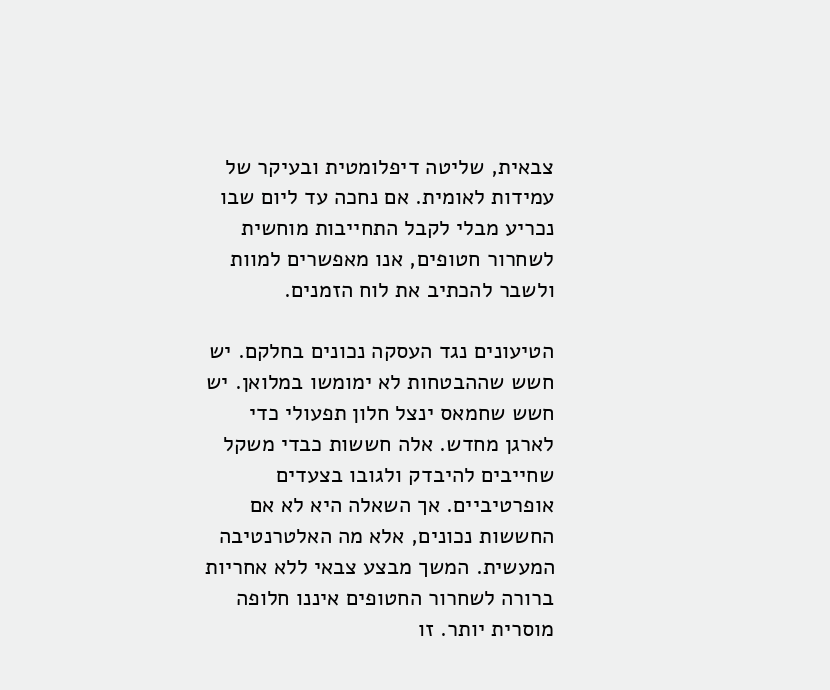צבאית, שליטה דיפלומטית ובעיקר של עמידות לאומית. אם נחכה עד ליום שבו נכריע מבלי לקבל התחייבות מוחשית לשחרור חטופים, אנו מאפשרים למוות ולשבר להכתיב את לוח הזמנים.

הטיעונים נגד העסקה נכונים בחלקם. יש חשש שההבטחות לא ימומשו במלואן. יש חשש שחמאס ינצל חלון תפעולי כדי לארגן מחדש. אלה חששות כבדי משקל שחייבים להיבדק ולגובו בצעדים אופרטיביים. אך השאלה היא לא אם החששות נכונים, אלא מה האלטרנטיבה המעשית. המשך מבצע צבאי ללא אחריות ברורה לשחרור החטופים איננו חלופה מוסרית יותר. זו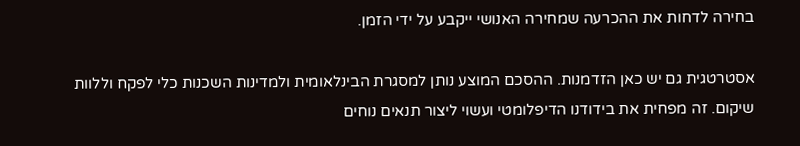בחירה לדחות את ההכרעה שמחירה האנושי ייקבע על ידי הזמן.

אסטרטגית גם יש כאן הזדמנות. ההסכם המוצע נותן למסגרת הבינלאומית ולמדינות השכנות כלי לפקח וללוות שיקום. זה מפחית את בידודנו הדיפלומטי ועשוי ליצור תנאים נוחים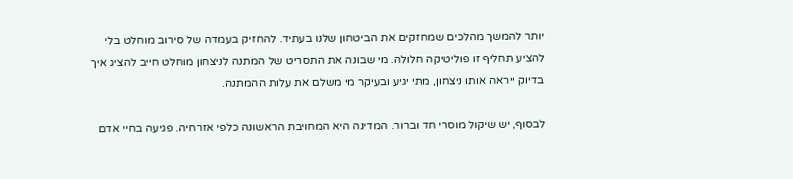יותר להמשך מהלכים שמחזקים את הביטחון שלנו בעתיד. להחזיק בעמדה של סירוב מוחלט בלי להציע תחליף זו פוליטיקה חלולה. מי שבונה את התסריט של המתנה לניצחון מוחלט חייב להציג איך בדיוק ייראה אותו ניצחון, מתי יגיע ובעיקר מי משלם את עלות ההמתנה.

לבסוף, יש שיקול מוסרי חד וברור. המדינה היא המחויבת הראשונה כלפי אזרחיה. פגיעה בחיי אדם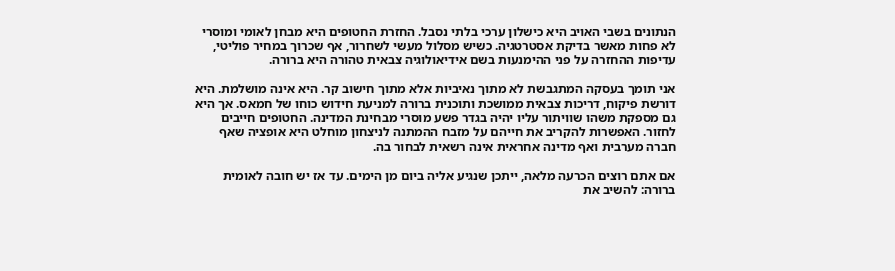הנתונים בשבי האויב היא כישלון ערכי בלתי נסבל. החזרת החטופים היא מבחן לאומי ומוסרי לא פחות מאשר בדיקת אסטרטגיה. כשיש מסלול מעשי לשחרור, אף שכרוך במחיר פוליטי, עדיפות ההחזרה על פני ההימנעות בשם אידיאולוגיה צבאית טהורה היא ברורה.

אני תומך בעסקה המתגבשת לא מתוך נאיביות אלא מתוך חישוב קר. היא אינה מושלמת. היא דורשת פיקוח, דריכות צבאית ממושכת ותוכנית ברורה למניעת חידוש כוחו של חמאס. אך היא גם מספקת משהו שוויתור עליו יהיה בגדר פשע מוסרי מבחינת המדינה. החטופים חייבים לחזור. האפשרות להקריב את חייהם על מזבח ההמתנה לניצחון מוחלט היא אופציה שאף חברה מערבית ואף מדינה אחראית אינה רשאית לבחור בה.

אם אתם רוצים הכרעה מלאה, ייתכן שנגיע אליה ביום מן הימים. עד אז יש חובה לאומית ברורה: להשיב את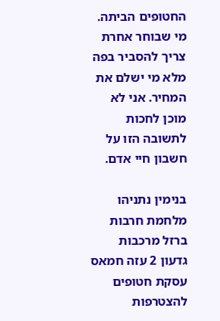החטופים הביתה. מי שבוחר אחרת צריך להסביר בפה מלא מי ישלם את המחיר. אני לא מוכן לחכות לתשובה הזו על חשבון חיי אדם.

בנימין נתניהו מלחמת חרבות ברזל מרכבות גדעון 2 עזה חמאס עסקת חטופים
להצטרפות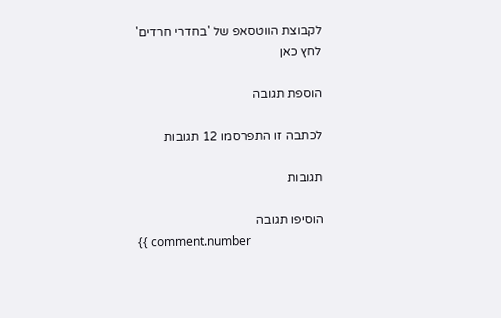לקבוצת הווטסאפ של 'בחדרי חרדים'
לחץ כאן

הוספת תגובה

לכתבה זו התפרסמו 12 תגובות

תגובות

הוסיפו תגובה
{{ comment.number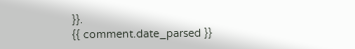}}.
{{ comment.date_parsed }}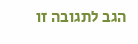הגב לתגובה זו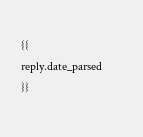{{ reply.date_parsed }}